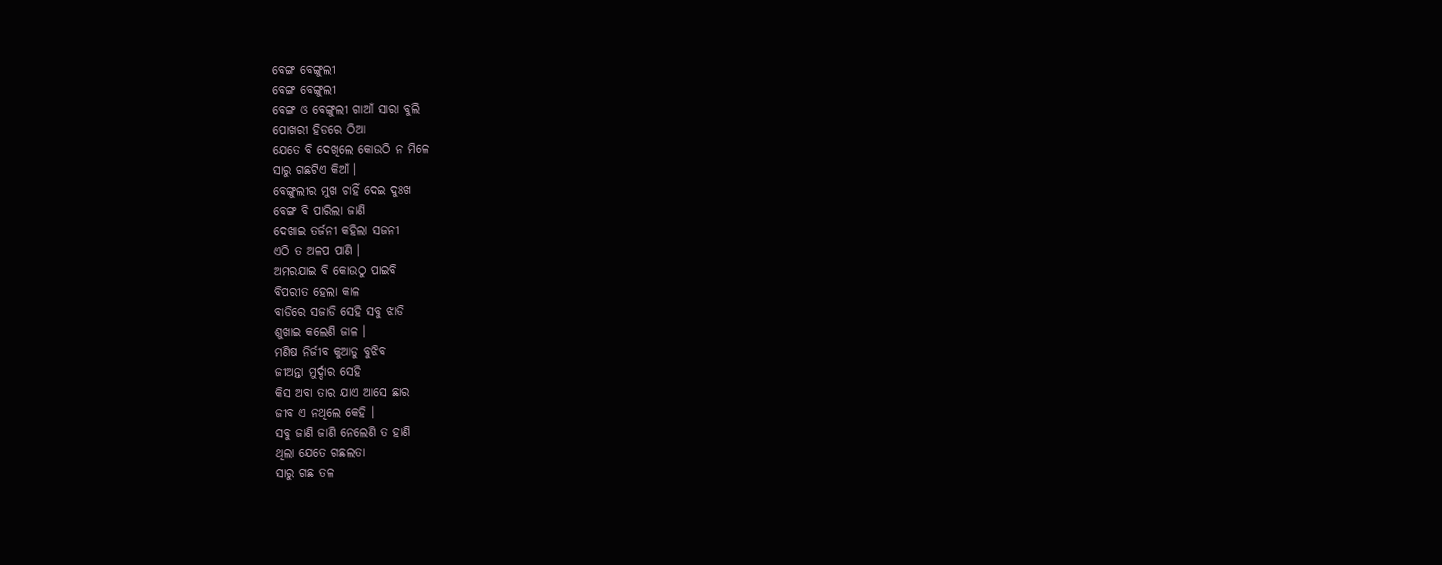ବେଙ୍ଗ ବେଙ୍ଗୁଲୀ
ବେଙ୍ଗ ବେଙ୍ଗୁଲୀ
ବେଙ୍ଗ ଓ ବେଙ୍ଗୁଲୀ ଗାଆଁ ସାରା ବୁଲି
ପୋଖରୀ ହିଡରେ ଠିଆ
ଯେତେ ବି ଦେଖିଲେ କୋଉଠି ନ ମିଳେ
ସାରୁ ଗଛଟିଏ କିଆଁ ।
ବେଙ୍ଗୁଲୀର ମୁଖ ଚାହିଁ ଦେଇ ଦୁଃଖ
ବେଙ୍ଗ ବି ପାରିଲା ଜାଣି
ଦେଖାଇ ତର୍ଜନୀ କହିଲା ସଜନୀ
ଏଠି ତ ଅଳପ ପାଣି ।
ଅମରଯାଇ ବି କୋଉଠୁ ପାଇବି
ବିପରୀତ ହେଲା କାଳ
ବାଡିରେ ସଜାଡି ସେହି ସବୁ ଝାଡି
ଶୁଖାଇ କଲେଣି ଜାଳ ।
ମଣିଷ ନିର୍ଜୀବ କୁଆଡୁ ବୁଝିବ
ଜୀଅନ୍ତା ମୁର୍ଦ୍ଦାର ସେହି
କିସ ଅବା ତାର ଯାଏ ଆସେ ଛାର
ଜୀବ ଏ ନଥିଲେ କେହି ।
ସବୁ ଜାଣି ଜାଣି ନେଲେଣି ତ ହାଣି
ଥିଲା ଯେତେ ଗଛଲତା
ସାରୁ ଗଛ ତଳ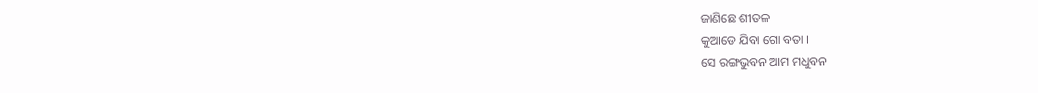ଜାଣିଛେ ଶୀତଳ
କୁଆଡେ ଯିବା ଗୋ ବତା ।
ସେ ରଙ୍ଗଭୁବନ ଆମ ମଧୁବନ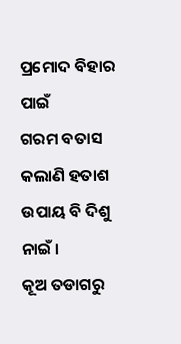ପ୍ରମୋଦ ବିହାର ପାଇଁ
ଗରମ ବତାସ କଲାଣି ହତାଶ
ଉପାୟ ବି ଦିଶୁ ନାଇଁ ।
କୂଅ ତଡାଗରୁ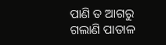ପାଣି ତ ଆଗରୁ
ଗଲାଣି ପାତାଳ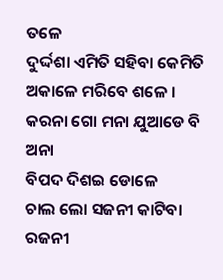ତଳେ
ଦୁର୍ଦ୍ଦଶା ଏମିତି ସହିବା କେମିତି
ଅକାଳେ ମରିବେ ଶଳେ ।
କରନା ଗୋ ମନା ଯୁଆଡେ ବି ଅନା
ବିପଦ ଦିଶଇ ଡୋଳେ
ଚାଲ ଲୋ ସଜନୀ କାଟିବା ରଜନୀ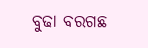ବୁଢା ବରଗଛ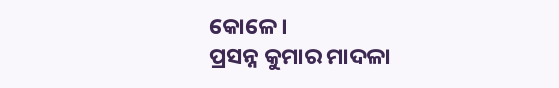କୋଳେ ।
ପ୍ରସନ୍ନ କୁମାର ମାଦଳା